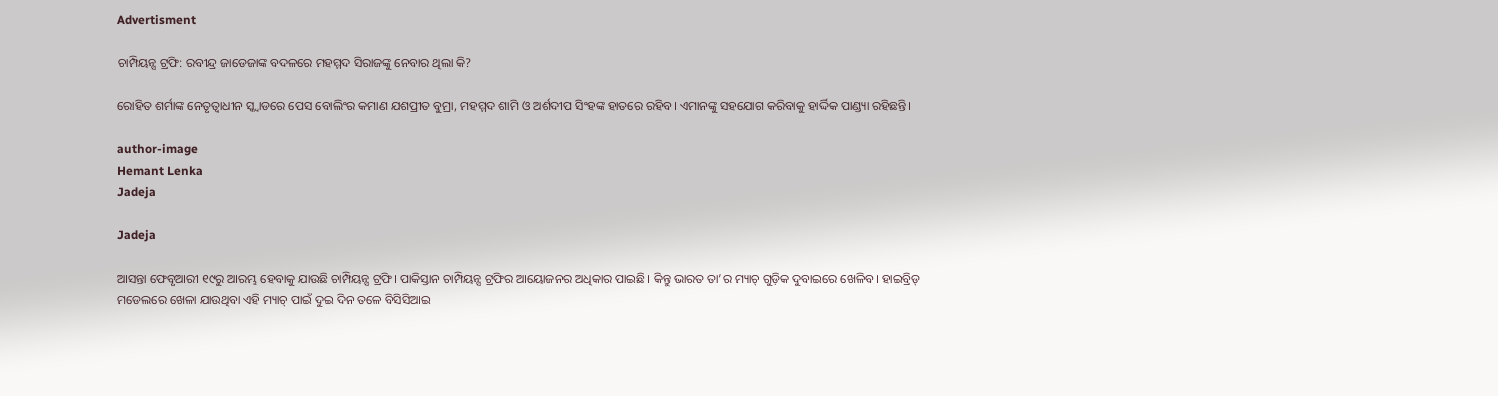Advertisment

ଚାମ୍ପିୟନ୍ସ ଟ୍ରଫି: ରବୀନ୍ଦ୍ର ଜାଡେଜାଙ୍କ ବଦଳରେ ମହମ୍ମଦ ସିରାଜଙ୍କୁ ନେବାର ଥିଲା କି?

ରୋହିତ ଶର୍ମାଙ୍କ ନେତୃତ୍ୱାଧୀନ ସ୍କ୍ୱାଡରେ ପେସ ବୋଲିଂର କମାଣ ଯଶପ୍ରୀତ ବୁମ୍ରା, ମହମ୍ମଦ ଶାମି ଓ ଅର୍ଶଦୀପ ସିଂହଙ୍କ ହାତରେ ରହିବ। ଏମାନଙ୍କୁ ସହଯୋଗ କରିବାକୁ ହାର୍ଦ୍ଦିକ ପାଣ୍ଡ୍ୟା ରହିଛନ୍ତି।

author-image
Hemant Lenka
Jadeja

Jadeja

ଆସନ୍ତା ଫେବୃଆରୀ ୧୯ରୁ ଆରମ୍ଭ ହେବାକୁ ଯାଉଛି ଚାମ୍ପିୟନ୍ସ ଟ୍ରଫି। ପାକିସ୍ତାନ ଚାମ୍ପିୟନ୍ସ ଟ୍ରଫିର ଆୟୋଜନର ଅଧିକାର ପାଇଛି। କିନ୍ତୁ ଭାରତ ତା’ର ମ୍ୟାଚ୍‌ ଗୁଡ଼ିକ ଦୁବାଇରେ ଖେଳିବ। ହାଇବ୍ରିଡ୍ ମଡେଲରେ ଖେଳା ଯାଉଥିବା ଏହି ମ୍ୟାଚ୍‌ ପାଇଁ ଦୁଇ ଦିନ ତଳେ ବିସିସିଆଇ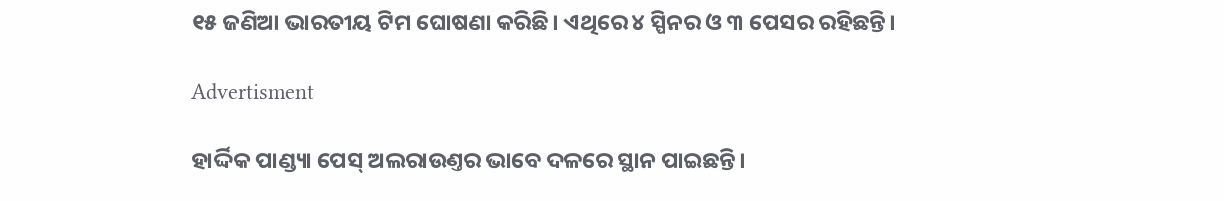୧୫ ଜଣିଆ ଭାରତୀୟ ଟିମ ଘୋଷଣା କରିଛି। ଏଥିରେ ୪ ସ୍ପିନର ଓ ୩ ପେସର ରହିଛନ୍ତି।

Advertisment

ହାର୍ଦ୍ଦିକ ପାଣ୍ଡ୍ୟା ପେସ୍‌ ଅଲରାଉଣ୍ତର ଭାବେ ଦଳରେ ସ୍ଥାନ ପାଇଛନ୍ତି।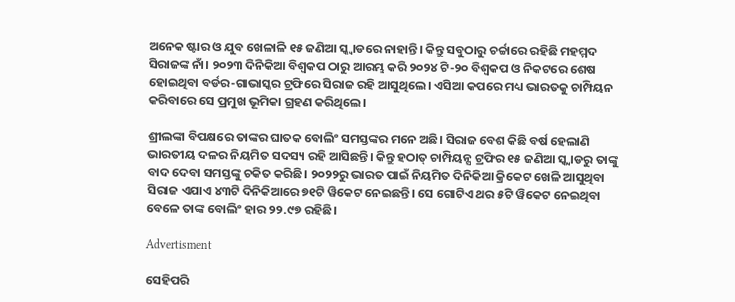ଅନେକ ଷ୍ଟାର ଓ ଯୁବ ଖେଳାଳି ୧୫ ଜଣିଆ ସ୍କ୍ୱାଡରେ ନାହାନ୍ତି। କିନ୍ତୁ ସବୁଠାରୁ ଚର୍ଚ୍ଚାରେ ରହିଛି ମହମ୍ମଦ ସିରାଜଙ୍କ ନାଁ। ୨୦୨୩ ଦିନିକିଆ ବିଶ୍ୱକପ ଠାରୁ ଆରମ୍ଭ କରି ୨୦୨୪ ଟି-୨୦ ବିଶ୍ୱକପ ଓ ନିକଟରେ ଶେଷ ହୋଇଥିବା ବର୍ଡର-ଗାଭାସ୍କର ଟ୍ରଫିରେ ସିରାଜ ରହି ଆସୁଥିଲେ। ଏସିଆ କପରେ ମଧ୍ୟ ଭାରତକୁ ଚାମ୍ପିୟନ କରିବାରେ ସେ ପ୍ରମୁଖ ଭୂମିକା ଗ୍ରହଣ କରିଥିଲେ।

ଶ୍ରୀଲଙ୍କା ବିପକ୍ଷରେ ତାଙ୍କର ଘାତକ ବୋଲିଂ ସମସ୍ତଙ୍କର ମନେ ଅଛି। ସିରାଜ ବେଶ କିଛି ବର୍ଷ ହେଲାଣି ଭାରତୀୟ ଦଳର ନିୟମିତ ସଦସ୍ୟ ରହି ଆସିଛନ୍ତି। କିନ୍ତୁ ହଠାତ୍‌ ଚାମ୍ପିୟନ୍ସ ଟ୍ରଫିର ୧୫ ଜଣିଆ ସ୍କ୍ୱାଡରୁ ତାଙ୍କୁ ବାଦ ଦେବା ସମସ୍ତଙ୍କୁ ଚକିତ କରିଛି। ୨୦୨୨ରୁ ଭାରତ ପାଇଁ ନିୟମିତ ଦିନିକିଆ କ୍ରିକେଟ ଖେଳି ଆସୁଥିବା ସିରାଜ ଏଯାଏ ୪୩ଟି ଦିନିକିଆରେ ୭୧ଟି ୱିକେଟ ନେଇଛନ୍ତି। ସେ ଗୋଟିଏ ଥର ୫ଟି ୱିକେଟ ନେଇଥିବା ବେଳେ ତାଙ୍କ ବୋଲିଂ ହାର ୨୨.୯୭ ରହିଛି।

Advertisment

ସେହିପରି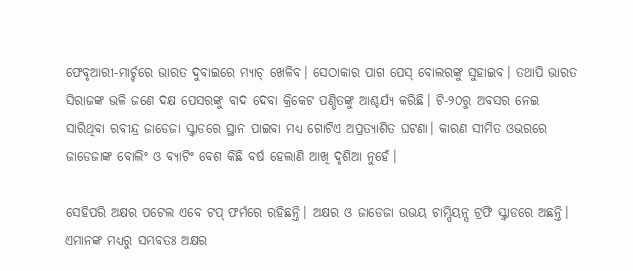ଫେବୃଆରୀ-ମାର୍ଚ୍ଚରେ ଭାରତ ଦୁବାଇରେ ମ୍ୟାଚ୍‌ ଖେଳିବ। ସେଠାକାର ପାଗ ପେସ୍‌ ବୋଲରଙ୍କୁ ସୁହାଇବ। ତଥାପି ଭାରତ ସିରାଜଙ୍କ ଭଳି ଜଣେ ଦକ୍ଷ ପେସରଙ୍କୁ ବାଦ ଦେବା କ୍ରିକେଟ ପଣ୍ଡିତଙ୍କୁ ଆଶ୍ଚର୍ଯ୍ୟ କରିଛି। ଟି-୨୦ରୁ ଅବସର ନେଇ ସାରିଥିବା ରବୀନ୍ଦ୍ର ଜାଡେଜା ସ୍କ୍ୱାଡରେ ସ୍ଥାନ ପାଇବା ମଧ୍ୟ ଗୋଟିଏ ଅପ୍ରତ୍ୟାଶିତ ଘଟଣା। କାରଣ ସୀମିତ ଓଭରରେ ଜାଡେଜାଙ୍କ ବୋଲିଂ ଓ ବ୍ୟାଟିଂ ବେଶ କିଛି ବର୍ଷ ହେଲାଣି ଆଖି ଦୃଶିଆ ନୁହେଁ।

ସେହିପରି ଅକ୍ଷର ପଟେଲ ଏବେ ଟପ୍‌ ଫର୍ମରେ ରହିଛନ୍ତି। ଅକ୍ଷର ଓ ଜାଡେଜା ଉଭୟ ଚାମ୍ପିୟନ୍ସ ଟ୍ରଫି ସ୍କ୍ୱାଡରେ ଅଛନ୍ତି। ଏମାନଙ୍କ ମଧ୍ୟରୁ ସମ୍ଭବତଃ ଅକ୍ଷର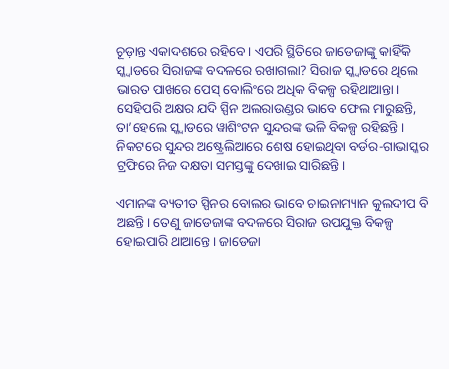ଚୂଡ଼ାନ୍ତ ଏକାଦଶରେ ରହିବେ। ଏପରି ସ୍ଥିତିରେ ଜାଡେଜାଙ୍କୁ କାହିଁକି ସ୍କ୍ୱାଡରେ ସିରାଜଙ୍କ ବଦଳରେ ରଖାଗଲା? ସିରାଜ ସ୍କ୍ୱାଡରେ ଥିଲେ ଭାରତ ପାଖରେ ପେସ୍‌ ବୋଲିଂରେ ଅଧିକ ବିକଳ୍ପ ରହିଥାଆନ୍ତା। ସେହିପରି ଅକ୍ଷର ଯଦି ସ୍ପିନ ଅଲରାଉଣ୍ଡର ଭାବେ ଫେଲ ମାରୁଛନ୍ତି, ତା’ହେଲେ ସ୍କ୍ୱାଡରେ ୱାଶିଂଟନ ସୁନ୍ଦରଙ୍କ ଭଳି ବିକଳ୍ପ ରହିଛନ୍ତି। ନିକଟରେ ସୁନ୍ଦର ଅଷ୍ଟ୍ରେଲିଆରେ ଶେଷ ହୋଇଥିବା ବର୍ଡର-ଗାଭାସ୍କର ଟ୍ରଫିରେ ନିଜ ଦକ୍ଷତା ସମସ୍ତଙ୍କୁ ଦେଖାଇ ସାରିଛନ୍ତି।

ଏମାନଙ୍କ ବ୍ୟତୀତ ସ୍ପିନର ବୋଲର ଭାବେ ଚାଇନାମ୍ୟାନ କୁଲଦୀପ ବି ଅଛନ୍ତି। ତେଣୁ ଜାଡେଜାଙ୍କ ବଦଳରେ ସିରାଜ ଉପଯୁକ୍ତ ବିକଳ୍ପ ହୋଇପାରି ଥାଆନ୍ତେ। ଜାଡେଜା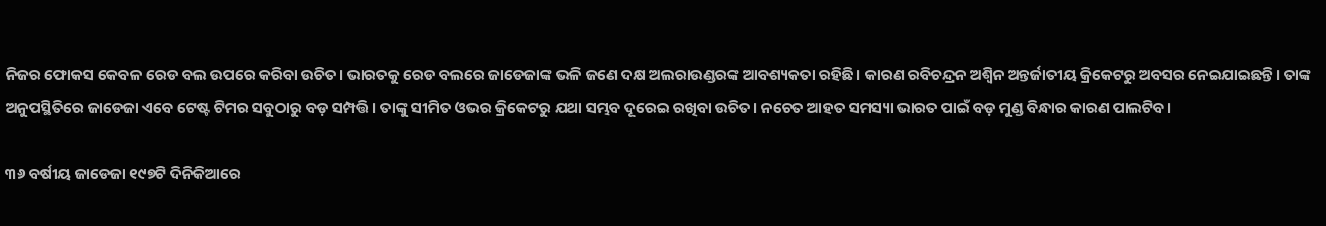ନିଜର ଫୋକସ କେବଳ ରେଡ ବଲ ଉପରେ କରିବା ଉଚିତ। ଭାରତକୁ ରେଡ ବଲରେ ଜାଡେଜାଙ୍କ ଭଳି ଜଣେ ଦକ୍ଷ ଅଲରାଉଣ୍ଡରଙ୍କ ଆବଶ୍ୟକତା ରହିଛି। କାରଣ ରବିଚନ୍ଦ୍ରନ ଅଶ୍ୱିନ ଅନ୍ତର୍ଜାତୀୟ କ୍ରିକେଟରୁ ଅବସର ନେଇଯାଇଛନ୍ତି। ତାଙ୍କ ଅନୁପସ୍ଥିତିରେ ଜାଡେଜା ଏବେ ଟେଷ୍ଟ ଟିମର ସବୁଠାରୁ ବଡ଼ ସମ୍ପତ୍ତି। ତାଙ୍କୁ ସୀମିତ ଓଭର କ୍ରିକେଟରୁ ଯଥା ସମ୍ଭବ ଦୂରେଇ ରଖିବା ଉଚିତ। ନଚେତ ଆହତ ସମସ୍ୟା ଭାରତ ପାଇଁ ବଡ଼ ମୁଣ୍ଡ ବିନ୍ଧାର କାରଣ ପାଲଟିବ।

୩୬ ବର୍ଷୀୟ ଜାଡେଜା ୧୯୭ଟି ଦିନିକିଆରେ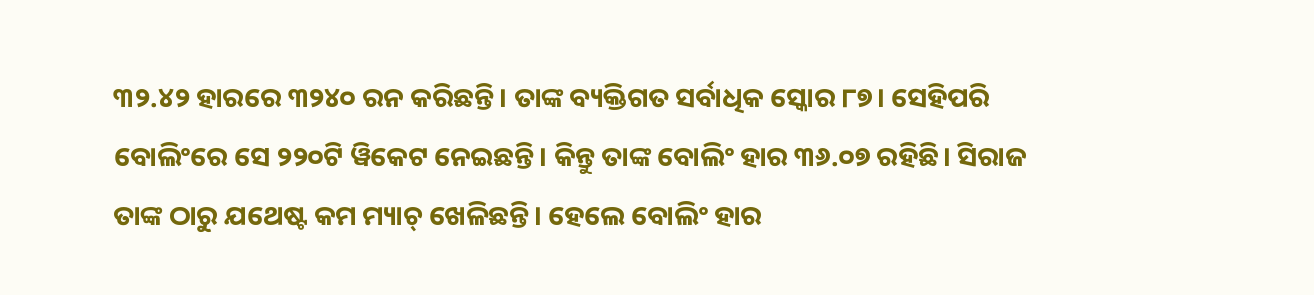୩୨.୪୨ ହାରରେ ୩୨୪୦ ରନ କରିଛନ୍ତି। ତାଙ୍କ ବ୍ୟକ୍ତିଗତ ସର୍ବାଧିକ ସ୍କୋର ୮୭। ସେହିପରି ବୋଲିଂରେ ସେ ୨୨୦ଟି ୱିକେଟ ନେଇଛନ୍ତି। କିନ୍ତୁ ତାଙ୍କ ବୋଲିଂ ହାର ୩୬.୦୭ ରହିଛି। ସିରାଜ ତାଙ୍କ ଠାରୁ ଯଥେଷ୍ଟ କମ ମ୍ୟାଚ୍‌ ଖେଳିଛନ୍ତି। ହେଲେ ବୋଲିଂ ହାର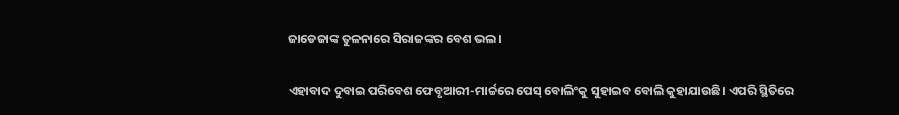ଜାଡେଜାଙ୍କ ତୁଳନାରେ ସିରାଜଙ୍କର ବେଶ ଭଲ।

ଏହାବାଦ ଦୁବାଇ ପରିବେଶ ଫେବୃଆରୀ-ମାର୍ଚ୍ଚରେ ପେସ୍‌ ବୋଲିଂକୁ ସୁହାଇବ ବୋଲି କୁହାଯାଉଛି। ଏପରି ସ୍ଥିତିରେ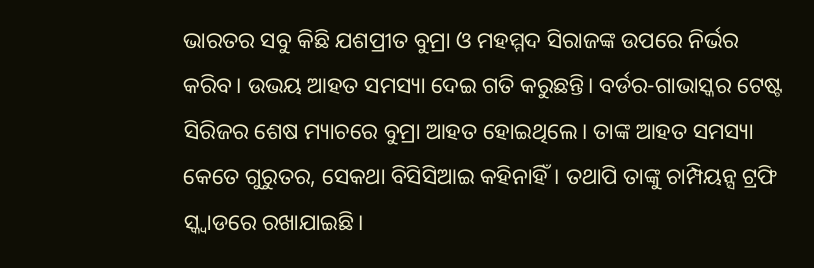ଭାରତର ସବୁ କିଛି ଯଶପ୍ରୀତ ବୁମ୍ରା ଓ ମହମ୍ମଦ ସିରାଜଙ୍କ ଉପରେ ନିର୍ଭର କରିବ। ଉଭୟ ଆହତ ସମସ୍ୟା ଦେଇ ଗତି କରୁଛନ୍ତି। ବର୍ଡର-ଗାଭାସ୍କର ଟେଷ୍ଟ ସିରିଜର ଶେଷ ମ୍ୟାଚରେ ବୁମ୍ରା ଆହତ ହୋଇଥିଲେ। ତାଙ୍କ ଆହତ ସମସ୍ୟା କେତେ ଗୁରୁତର, ସେକଥା ବିସିସିଆଇ କହିନାହିଁ। ତଥାପି ତାଙ୍କୁ ଚାମ୍ପିୟନ୍ସ ଟ୍ରଫି ସ୍କ୍ୱାଡରେ ରଖାଯାଇଛି।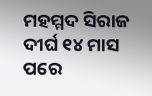ମହମ୍ମଦ ସିରାଜ ଦୀର୍ଘ ୧୪ ମାସ ପରେ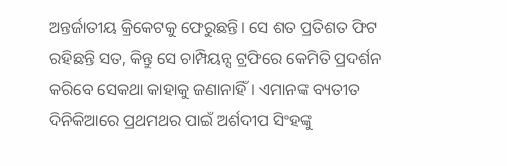ଅନ୍ତର୍ଜାତୀୟ କ୍ରିକେଟକୁ ଫେରୁଛନ୍ତି। ସେ ଶତ ପ୍ରତିଶତ ଫିଟ ରହିଛନ୍ତି ସତ, କିନ୍ତୁ ସେ ଚାମ୍ପିୟନ୍ସ ଟ୍ରଫିରେ କେମିତି ପ୍ରଦର୍ଶନ କରିବେ ସେକଥା କାହାକୁ ଜଣାନାହିଁ। ଏମାନଙ୍କ ବ୍ୟତୀତ ଦିନିକିଆରେ ପ୍ରଥମଥର ପାଇଁ ଅର୍ଶଦୀପ ସିଂହଙ୍କୁ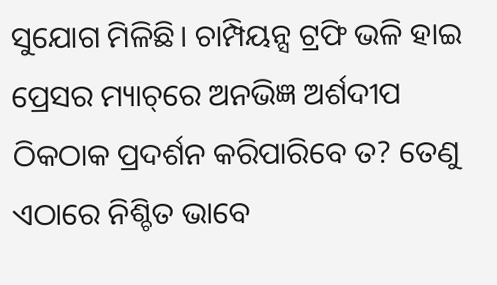ସୁଯୋଗ ମିଳିଛି। ଚାମ୍ପିୟନ୍ସ ଟ୍ରଫି ଭଳି ହାଇ ପ୍ରେସର ମ୍ୟାଚ୍‌ରେ ଅନଭିଜ୍ଞ ଅର୍ଶଦୀପ ଠିକଠାକ ପ୍ରଦର୍ଶନ କରିପାରିବେ ତ? ତେଣୁ ଏଠାରେ ନିଶ୍ଚିତ ଭାବେ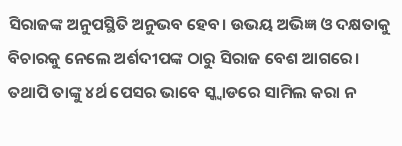ସିରାଜଙ୍କ ଅନୁପସ୍ଥିତି ଅନୁଭବ ହେବ। ଉଭୟ ଅଭିଜ୍ଞ ଓ ଦକ୍ଷତାକୁ ବିଚାରକୁ ନେଲେ ଅର୍ଶଦୀପଙ୍କ ଠାରୁ ସିରାଜ ବେଶ ଆଗରେ। ତଥାପି ତାଙ୍କୁ ୪ର୍ଥ ପେସର ଭାବେ ସ୍କ୍ୱାଡରେ ସାମିଲ କରା ନ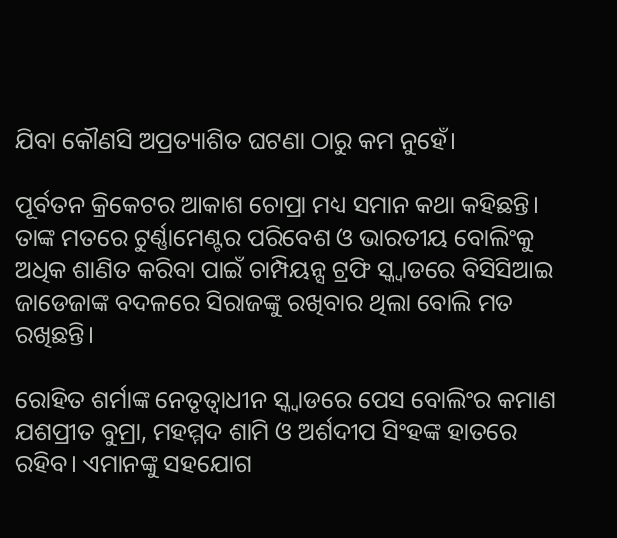ଯିବା କୌଣସି ଅପ୍ରତ୍ୟାଶିତ ଘଟଣା ଠାରୁ କମ ନୁହେଁ।

ପୂର୍ବତନ କ୍ରିକେଟର ଆକାଶ ଚୋପ୍ରା ମଧ୍ୟ ସମାନ କଥା କହିଛନ୍ତି। ତାଙ୍କ ମତରେ ଟୁର୍ଣ୍ଣାମେଣ୍ଟର ପରିବେଶ ଓ ଭାରତୀୟ ବୋଲିଂକୁ ଅଧିକ ଶାଣିତ କରିବା ପାଇଁ ଚାମ୍ପିୟନ୍ସ ଟ୍ରଫି ସ୍କ୍ୱାଡରେ ବିସିସିଆଇ ଜାଡେଜାଙ୍କ ବଦଳରେ ସିରାଜଙ୍କୁ ରଖିବାର ଥିଲା ବୋଲି ମତ ରଖିଛନ୍ତି।

ରୋହିତ ଶର୍ମାଙ୍କ ନେତୃତ୍ୱାଧୀନ ସ୍କ୍ୱାଡରେ ପେସ ବୋଲିଂର କମାଣ ଯଶପ୍ରୀତ ବୁମ୍ରା, ମହମ୍ମଦ ଶାମି ଓ ଅର୍ଶଦୀପ ସିଂହଙ୍କ ହାତରେ ରହିବ। ଏମାନଙ୍କୁ ସହଯୋଗ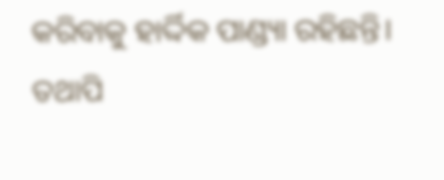କରିବାକୁ ହାର୍ଦ୍ଦିକ ପାଣ୍ଡ୍ୟା ରହିଛନ୍ତି। ତଥାପି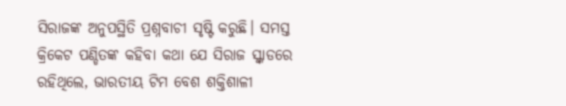ସିରାଜଙ୍କ ଅନୁପସ୍ଥିତି ପ୍ରଶ୍ନବାଚୀ ସୃଷ୍ଟି କରୁଛି। ସମସ୍ତ କ୍ରିକେଟ ପଣ୍ଡିତଙ୍କ କହିବା କଥା ଯେ ସିରାଜ ସ୍କ୍ୱାଡରେ ରହିଥିଲେ, ଭାରତୀୟ ଟିମ ବେଶ ଶକ୍ତିଶାଳୀ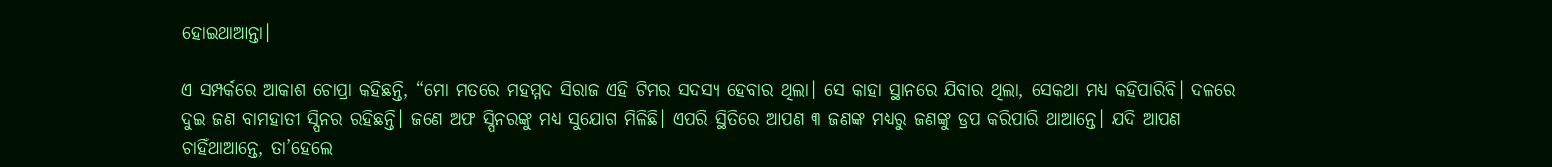ହୋଇଥାଆନ୍ତା।

ଏ ସମ୍ପର୍କରେ ଆକାଶ ଚୋପ୍ରା କହିଛନ୍ତି, “ମୋ ମତରେ ମହମ୍ମଦ ସିରାଜ ଏହି ଟିମର ସଦସ୍ୟ ହେବାର ଥିଲା। ସେ କାହା ସ୍ଥାନରେ ଯିବାର ଥିଲା, ସେକଥା ମଧ୍ୟ କହିପାରିବି। ଦଳରେ ଦୁଇ ଜଣ ବାମହାତୀ ସ୍ପିନର ରହିଛନ୍ତି। ଜଣେ ଅଫ ସ୍ପିନରଙ୍କୁ ମଧ୍ୟ ସୁଯୋଗ ମିଳିଛି। ଏପରି ସ୍ଥିତିରେ ଆପଣ ୩ ଜଣଙ୍କ ମଧ୍ୟରୁ ଜଣଙ୍କୁ ଡ୍ରପ କରିପାରି ଥାଆନ୍ତେ। ଯଦି ଆପଣ ଚାହିଁଥାଆନ୍ତେ, ତା’ହେଲେ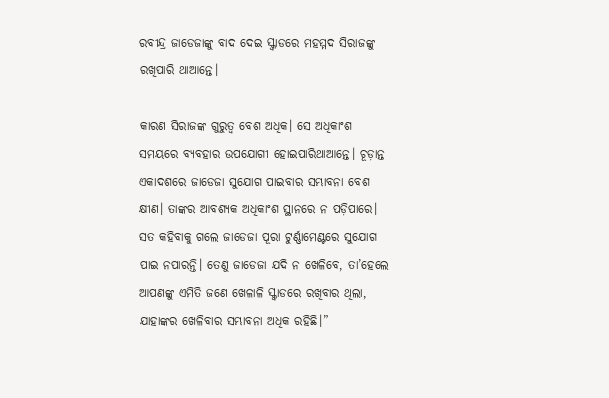ରବୀନ୍ଦ୍ର ଜାଡେଜାଙ୍କୁ ବାଦ ଦେଇ ସ୍କ୍ୱାଡରେ ମହମ୍ମଦ ସିରାଜଙ୍କୁ ରଖିପାରି ଥାଆନ୍ତେ।

କାରଣ ସିରାଜଙ୍କ ଗୁରୁତ୍ୱ ବେଶ ଅଧିକ। ସେ ଅଧିକାଂଶ ସମୟରେ ବ୍ୟବହାର ଉପଯୋଗୀ ହୋଇପାରିଥାଆନ୍ତେ। ଚୂଡ଼ାନ୍ତ ଏକାଦଶରେ ଜାଡେଜା ସୁଯୋଗ ପାଇବାର ସମ୍ଭାବନା ବେଶ କ୍ଷୀଣ। ତାଙ୍କର ଆବଶ୍ୟକ ଅଧିକାଂଶ ସ୍ଥାନରେ ନ ପଡ଼ିପାରେ। ସତ କହିବାକୁ ଗଲେ ଜାଡେଜା ପୂରା ଟୁର୍ଣ୍ଣାମେଣ୍ଟରେ ସୁଯୋଗ ପାଇ ନପାରନ୍ତି। ତେଣୁ ଜାଡେଜା ଯଦି ନ ଖେଳିବେ, ତା’ହେଲେ ଆପଣଙ୍କୁ ଏମିତି ଜଣେ ଖେଳାଳି ସ୍କ୍ୱାଡରେ ରଖିବାର ଥିଲା, ଯାହାଙ୍କର ଖେଳିବାର ସମ୍ଭାବନା ଅଧିକ ରହିଛି।”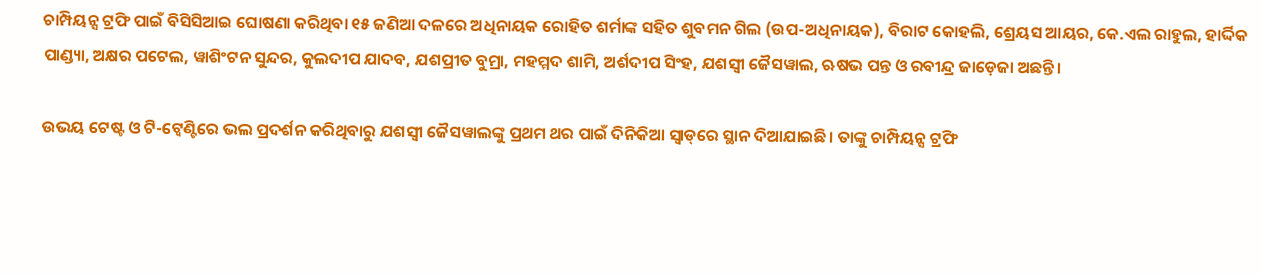ଚାମ୍ପିୟନ୍ସ ଟ୍ରଫି ପାଇଁ ବିସିସିଆଇ ଘୋଷଣା କରିଥିବା ୧୫ ଜଣିଆ ଦଳରେ ଅଧିନାୟକ ରୋହିତ ଶର୍ମାଙ୍କ ସହିତ ଶୁବମନ ଗିଲ (ଉପ-ଅଧିନାୟକ), ବିରାଟ କୋହଲି, ଶ୍ରେୟସ ଆୟର, କେ.ଏଲ ରାହୁଲ, ହାର୍ଦ୍ଦିକ ପାଣ୍ଡ୍ୟା, ଅକ୍ଷର ପଟେଲ, ୱାଶିଂଟନ ସୁନ୍ଦର, କୁଲଦୀପ ଯାଦବ, ଯଶପ୍ରୀତ ବୁମ୍ରା, ମହମ୍ମଦ ଶାମି, ଅର୍ଶଦୀପ ସିଂହ, ଯଶସ୍ୱୀ ଜୈସୱାଲ, ଋଷଭ ପନ୍ତ ଓ ରବୀନ୍ଦ୍ର ଜାଡ଼େଜା ଅଛନ୍ତି।

ଉଭୟ ଟେଷ୍ଟ ଓ ଟି-ଟ୍ୱେଣ୍ଟିରେ ଭଲ ପ୍ରଦର୍ଶନ କରିଥିବାରୁ ଯଶସ୍ୱୀ ଜୈସୱାଲଙ୍କୁ ପ୍ରଥମ ଥର ପାଇଁ ଦିନିକିଆ ସ୍ୱାଡ୍‌ରେ ସ୍ଥାନ ଦିଆଯାଇଛି। ତାଙ୍କୁ ଚାମ୍ପିୟନ୍ସ ଟ୍ରଫି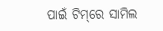ପାଇଁ ଟିମ୍‌ରେ ସାମିଲ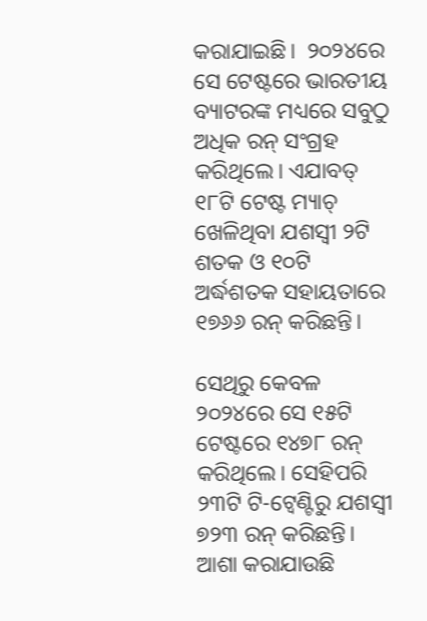କରାଯାଇଛି।  ୨୦୨୪ରେ ସେ ଟେଷ୍ଟରେ ଭାରତୀୟ ବ୍ୟାଟରଙ୍କ ମଧ୍ୟରେ ସବୁଠୁ ଅଧିକ ରନ୍ ସଂଗ୍ରହ କରିଥିଲେ। ଏଯାବତ୍ ୧୮ଟି ଟେଷ୍ଟ ମ୍ୟାଚ୍ ଖେଳିଥିବା ଯଶସ୍ୱୀ ୨ଟି ଶତକ ଓ ୧୦ଟି ଅର୍ଦ୍ଧଶତକ ସହାୟତାରେ ୧୭୬୬ ରନ୍ କରିଛନ୍ତି।

ସେଥିରୁ କେବଳ ୨୦୨୪ରେ ସେ ୧୫ଟି ଟେଷ୍ଟରେ ୧୪୭୮ ରନ୍ କରିଥିଲେ। ସେହିପରି ୨୩ଟି ଟି-ଟ୍ୱେଣ୍ଟିରୁ ଯଶସ୍ୱୀ ୭୨୩ ରନ୍ କରିଛନ୍ତି। ଆଶା କରାଯାଉଛି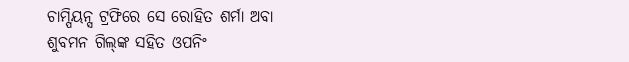ଚାମ୍ପିୟନ୍ସ ଟ୍ରଫିରେ ସେ ରୋହିତ ଶର୍ମା ଅବା ଶୁବମନ ଗିଲ୍‌ଙ୍କ ସହିତ ଓପନିଂ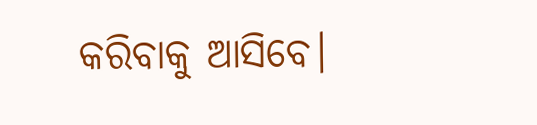କରିବାକୁ ଆସିବେ।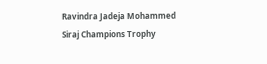Ravindra Jadeja Mohammed Siraj Champions Trophy